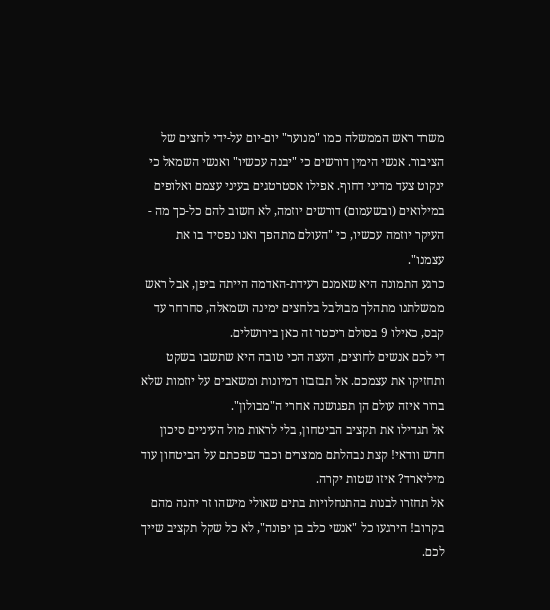משרד ראש הממשלה כמו "מנוער" יום-יום על-ידי לחצים של הציבור. אנשי הימין דורשים כי "יבנה עכשיו" ואנשי השמאל כי ינקוט צעד מדיני דחוף. אפילו אסטרטגים בעיני עצמם ואלופים במילואים (ובשעמום) דורשים יוזמה, לא חשוב להם כל-כך מה - העיקר יוזמה עכשיו, כי "העולם מתהפך ואנו נפסיד בו את עצמנו".
כרגע התמונה היא שאמנם רעידת-האדמה הייתה ביפן, אבל ראש ממשלתנו מתהלך מבולבל בלחצים ימינה ושמאלה, סחרחר עד קבס, כאילו 9 בסולם ריכטר זה כאן בירושלים.
די לכם אנשים לחוצים, העצה הכי טובה היא שתשבו בשקט ותחזיקו את עצמכם. אל תבזבזו דמיונות ומשאבים על יוזמות שלא ברור איזה עולם הן תפגושנה אחרי ה"מבולון".
אל תגדילו את תקציב הביטחון, בלי לראות מול העיניים סיכון חדש וודאי! קצת נבהלתם ממצרים וכבר שפכתם על הביטחון עוד מיליארד? איזו שטות יקרה.
אל תחזרו לבנות בהתנחלויות בתים שאולי מישהו זר יהנה מהם בקרוב! הירגעו כל "אנשי כלב בן יפונה", לא כל שקל תקציב שייך לכם.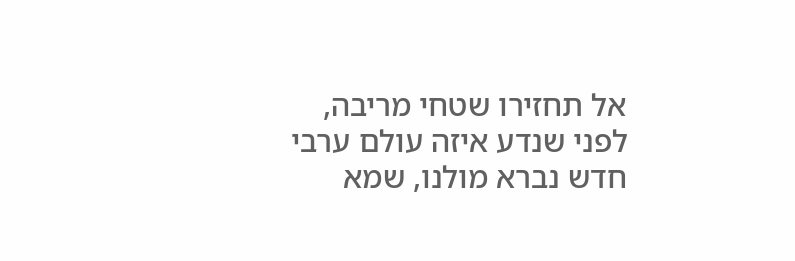אל תחזירו שטחי מריבה, לפני שנדע איזה עולם ערבי חדש נברא מולנו, שמא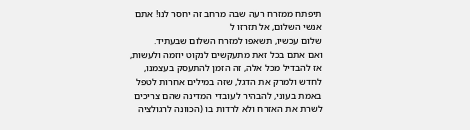תיפתח ממזרח רעה שבה מרחב זה יחסר לנו! אתם אנשי השלום, אל תזרזו ל
שלום עכשיו, תשאפו למזרח השלום שבעתיד.
ואם אתם בכל זאת מתעקשים לנקוט יוזמה ולעשות, אז להבדיל מכל אלה, זה הזמן להתעסק בעצמנו, לחדש ולמרק את הדגל, שזה במילים אחרות לטפל באמת בעוני, להבהיר לעובדי המדינה שהם צריכים לשרת את האזרח ולא לרדות בו (הכוונה לרגולציה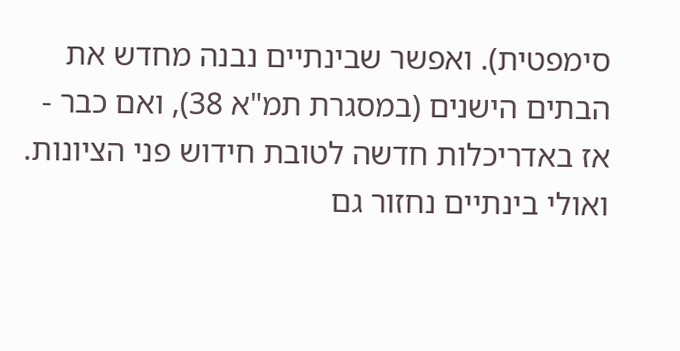סימפטית). ואפשר שבינתיים נבנה מחדש את הבתים הישנים (במסגרת תמ"א 38), ואם כבר - אז באדריכלות חדשה לטובת חידוש פני הציונות. ואולי בינתיים נחזור גם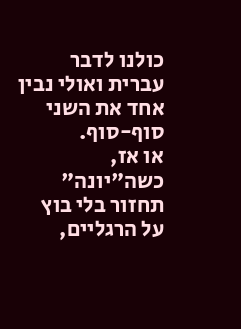כולנו לדבר עברית ואולי נבין אחד את השני סוף-סוף.
או אז, כשה"יונה" תחזור בלי בוץ על הרגליים,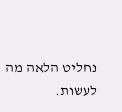נחליט הלאה מה לעשות.